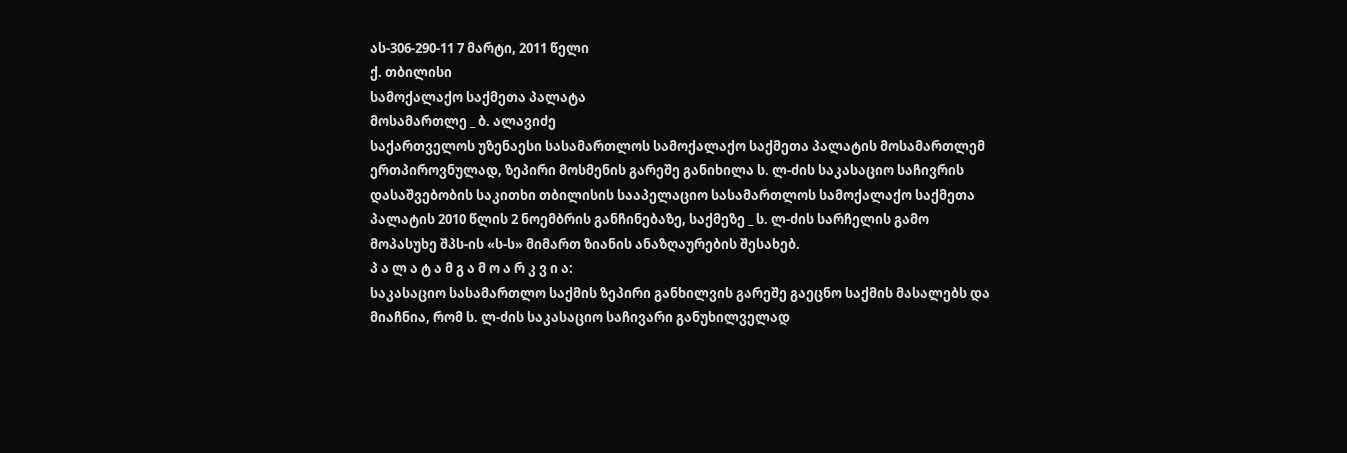ას-306-290-11 7 მარტი, 2011 წელი
ქ. თბილისი
სამოქალაქო საქმეთა პალატა
მოსამართლე _ ბ. ალავიძე
საქართველოს უზენაესი სასამართლოს სამოქალაქო საქმეთა პალატის მოსამართლემ ერთპიროვნულად, ზეპირი მოსმენის გარეშე განიხილა ს. ლ-ძის საკასაციო საჩივრის დასაშვებობის საკითხი თბილისის სააპელაციო სასამართლოს სამოქალაქო საქმეთა პალატის 2010 წლის 2 ნოემბრის განჩინებაზე, საქმეზე _ ს. ლ-ძის სარჩელის გამო მოპასუხე შპს-ის «ს-ს» მიმართ ზიანის ანაზღაურების შესახებ.
პ ა ლ ა ტ ა მ გ ა მ ო ა რ კ ვ ი ა:
საკასაციო სასამართლო საქმის ზეპირი განხილვის გარეშე გაეცნო საქმის მასალებს და მიაჩნია, რომ ს. ლ-ძის საკასაციო საჩივარი განუხილველად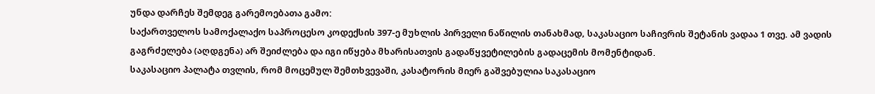უნდა დარჩეს შემდეგ გარემოებათა გამო:
საქართველოს სამოქალაქო საპროცესო კოდექსის 397-ე მუხლის პირველი ნაწილის თანახმად, საკასაციო საჩივრის შეტანის ვადაა 1 თვე. ამ ვადის გაგრძელება (აღდგენა) არ შეიძლება და იგი იწყება მხარისათვის გადაწყვეტილების გადაცემის მომენტიდან.
საკასაციო პალატა თვლის, რომ მოცემულ შემთხვევაში, კასატორის მიერ გაშვებულია საკასაციო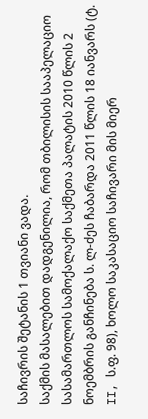საჩივრის შეტანის 1 თვიანი ვადა.
საქმის მასალებით დადგენილია, რომ თბილისის სააპელაციო სასამართლოს სამოქალაქო საქმეთა პალატის 2010 წლის 2 ნოემბრის განჩინება ს. ლ-ძეს ჩაბარდა 2011 წლის 18 იანვარს (ტ. II, ს.ფ. 98), ხოლო საკასაციო საჩივარი მის მიერ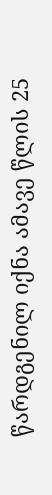წარდგენილ იქნა ამავე წლის 25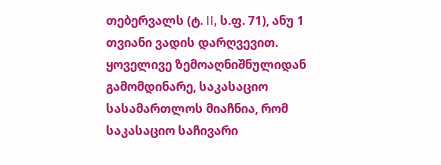თებერვალს (ტ. II, ს.ფ. 71), ანუ 1 თვიანი ვადის დარღვევით.
ყოველივე ზემოაღნიშნულიდან გამომდინარე, საკასაციო სასამართლოს მიაჩნია, რომ საკასაციო საჩივარი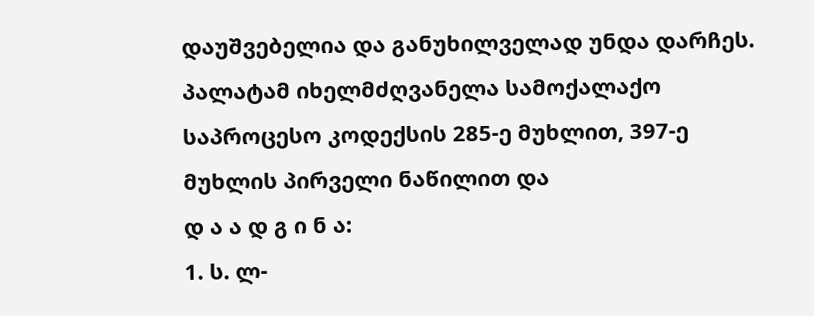დაუშვებელია და განუხილველად უნდა დარჩეს.
პალატამ იხელმძღვანელა სამოქალაქო საპროცესო კოდექსის 285-ე მუხლით, 397-ე მუხლის პირველი ნაწილით და
დ ა ა დ გ ი ნ ა:
1. ს. ლ-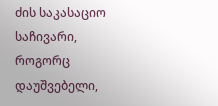ძის საკასაციო საჩივარი, როგორც დაუშვებელი,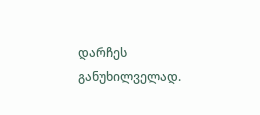დარჩეს განუხილველად.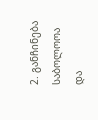2. განჩინება საბოლოოა და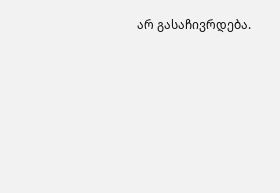არ გასაჩივრდება.